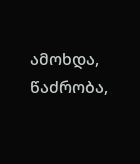ამოხდა, წაძრობა,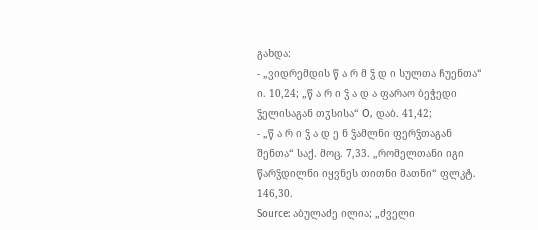გახდა:
- „ვიდრემდის წ ა რ მ ჴ დ ი სულთა ჩუენთა“ ი. 10,24; „წ ა რ ი ჴ ა დ ა ფარაო ბეჭედი ჴელისაგან თჳსისა“ О, დაბ. 41,42;
- „წ ა რ ი ჴ ა დ ე ნ ჴამლნი ფერჴთაგან შენთა“ საქ. მოც. 7,33. „რომელთანი იგი წარჴდილნი იყვნეს თითნი მათნი“ ფლკტ. 146,30.
Source: აბულაძე ილია; „ძველი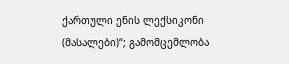ქართული ენის ლექსიკონი (მასალები)“; გამომცემლობა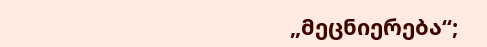„მეცნიერება“;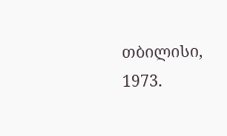თბილისი, 1973.